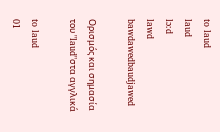to laud
laud
lɔ:d
lawd
bawdawedbaudjawed

Ορισμός και σημασία του "laud"στα αγγλικά

to laud
01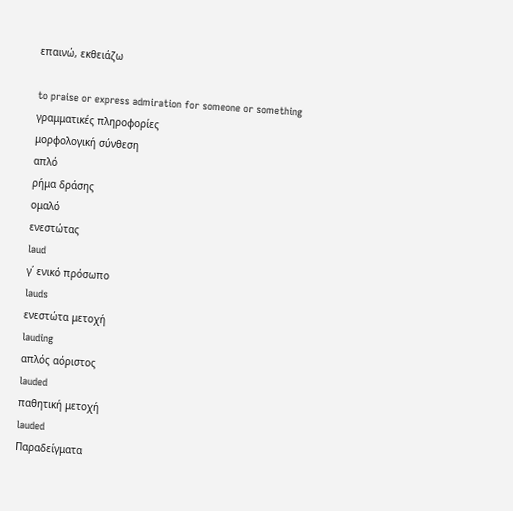επαινώ, εκθειάζω

to praise or express admiration for someone or something
γραμματικές πληροφορίες
μορφολογική σύνθεση
απλό
ρήμα δράσης
ομαλό
ενεστώτας
laud
γ΄ ενικό πρόσωπο
lauds
ενεστώτα μετοχή
lauding
απλός αόριστος
lauded
παθητική μετοχή
lauded
Παραδείγματα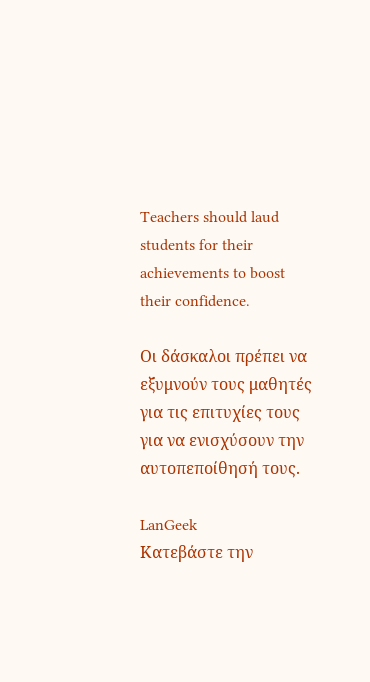Teachers should laud students for their achievements to boost their confidence.

Οι δάσκαλοι πρέπει να εξυμνούν τους μαθητές για τις επιτυχίες τους για να ενισχύσουν την αυτοπεποίθησή τους.

LanGeek
Κατεβάστε την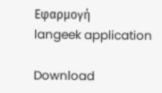Εφαρμογή
langeek application

Download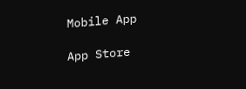Mobile App

App Store